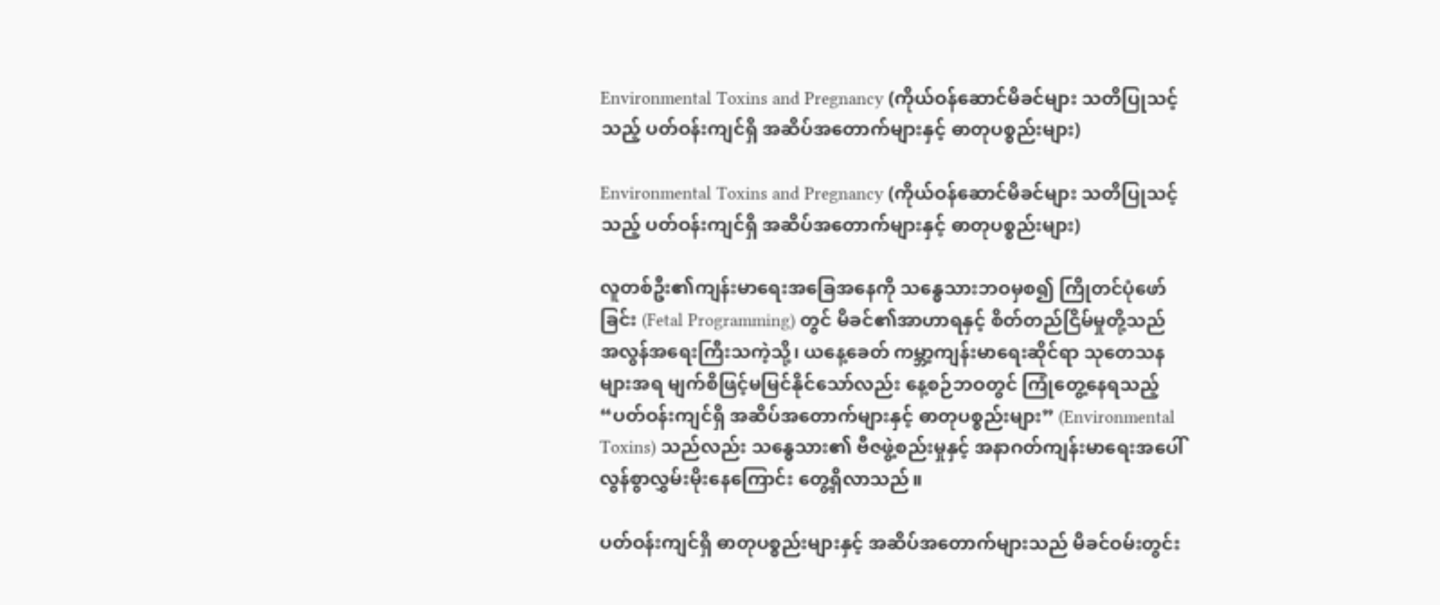Environmental Toxins and Pregnancy (ကိုယ်ဝန်ဆောင်မိခင်များ သတိပြုသင့်သည့် ပတ်ဝန်းကျင်ရှိ အဆိပ်အတောက်များနှင့် ဓာတုပစ္စည်းများ)

Environmental Toxins and Pregnancy (ကိုယ်ဝန်ဆောင်မိခင်များ သတိပြုသင့်သည့် ပတ်ဝန်းကျင်ရှိ အဆိပ်အတောက်များနှင့် ဓာတုပစ္စည်းများ)

လူတစ်ဦး၏ကျန်းမာရေးအခြေအနေကို သန္ဓေသားဘဝမှစ၍ ကြိုတင်ပုံဖော်ခြင်း (Fetal Programming) တွင် မိခင်၏အာဟာရနှင့် စိတ်တည်ငြိမ်မှုတို့သည် အလွန်အရေးကြီးသကဲ့သို့၊ ယနေ့ခေတ် ကမ္ဘာ့ကျန်းမာရေးဆိုင်ရာ သုတေသနများအရ မျက်စိဖြင့်မမြင်နိုင်သော်လည်း နေ့စဉ်ဘဝတွင် ကြုံတွေ့နေရသည့် “ပတ်ဝန်းကျင်ရှိ အဆိပ်အတောက်များနှင့် ဓာတုပစ္စည်းများ” (Environmental Toxins) သည်လည်း သန္ဓေသား၏ ဗီဇဖွဲ့စည်းမှုနှင့် အနာဂတ်ကျန်းမာရေးအပေါ် လွန်စွာလွှမ်းမိုးနေကြောင်း တွေ့ရှိလာသည်။

ပတ်ဝန်းကျင်ရှိ ဓာတုပစ္စည်းများနှင့် အဆိပ်အတောက်များသည် မိခင်ဝမ်းတွင်း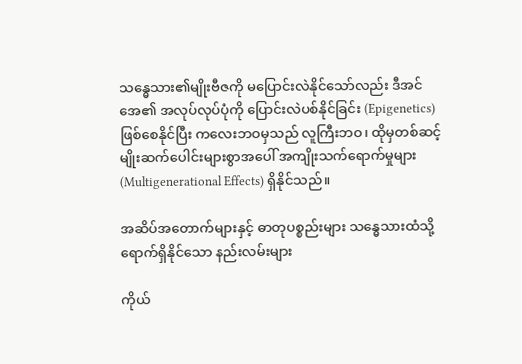သန္ဓေသား၏မျိုးဗီဇကို မပြောင်းလဲနိုင်သော်လည်း ဒီအင်အေ၏ အလုပ်လုပ်ပုံကို ပြောင်းလဲပစ်နိုင်ခြင်း (Epigenetics) ဖြစ်စေနိုင်ပြီး ကလေးဘဝမှသည် လူကြီးဘဝ၊ ထိုမှတစ်ဆင့် မျိုးဆက်ပေါင်းများစွာအပေါ် အကျိုးသက်ရောက်မှုများ (Multigenerational Effects) ရှိနိုင်သည်။

အဆိပ်အတောက်များနှင့် ဓာတုပစ္စည်းများ သန္ဓေသားထံသို့ ရောက်ရှိနိုင်သော နည်းလမ်းများ

ကိုယ်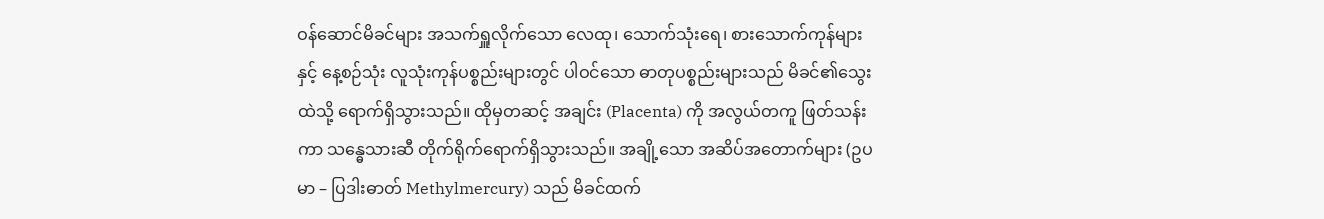ဝန်ဆောင်မိခင်များ အသက်ရှူလိုက်သော လေထု၊ သောက်သုံးရေ၊ စားသောက်ကုန်များနှင့် နေ့စဉ်သုံး လူသုံးကုန်ပစ္စည်းများတွင် ပါဝင်သော ဓာတုပစ္စည်းများသည် မိခင်၏သွေးထဲသို့ ရောက်ရှိသွားသည်။ ထိုမှတဆင့် အချင်း (Placenta) ကို အလွယ်တကူ ဖြတ်သန်းကာ သန္ဓေသားဆီ တိုက်ရိုက်ရောက်ရှိသွားသည်။ အချို့သော အဆိပ်အတောက်များ (ဥပမာ – ပြဒါးဓာတ် Methylmercury) သည် မိခင်ထက်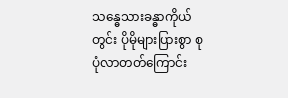သန္ဓေသားခန္ဓာကိုယ်တွင်း ပိုမိုများပြားစွာ စုပုံလာတတ်ကြောင်း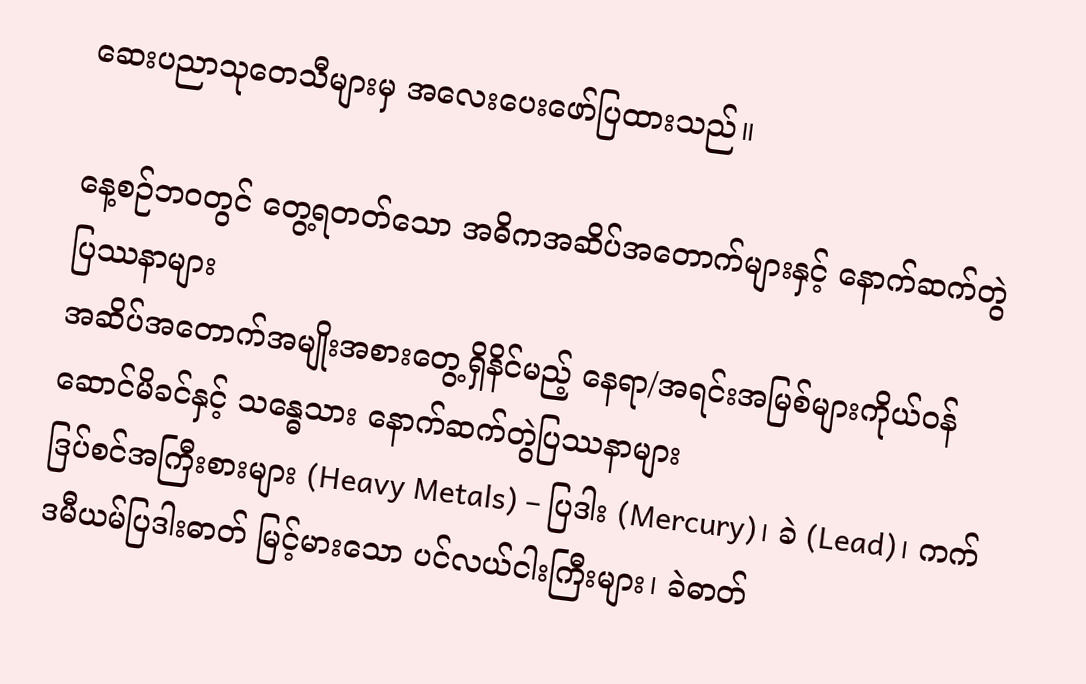ဆေးပညာသုတေသီများမှ အလေးပေးဖော်ပြထားသည်။

နေ့စဉ်ဘဝတွင် တွေ့ရတတ်သော အဓိကအဆိပ်အတောက်များနှင့် နောက်ဆက်တွဲပြဿနာများ
အဆိပ်အတောက်အမျိုးအစားတွေ့ရှိနိင်မည့် နေရာ/အရင်းအမြစ်များကိုယ်ဝန်ဆောင်မိခင်နှင့် သန္ဓေသား နောက်ဆက်တွဲပြဿနာများ
ဒြပ်စင်အကြီးစားများ (Heavy Metals) – ပြဒါး (Mercury)၊ ခဲ (Lead)၊ ကက်ဒမီယမ်ပြဒါးဓာတ် မြင့်မားသော ပင်လယ်ငါးကြီးများ၊ ခဲဓာတ်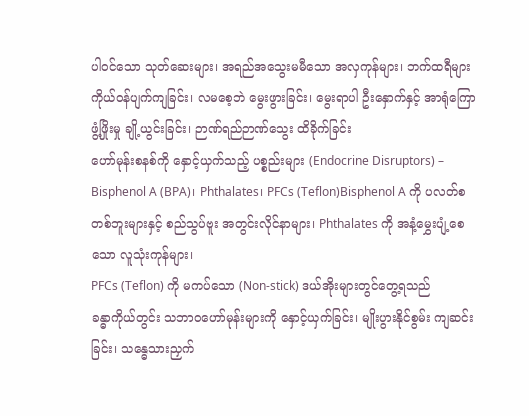ပါဝင်သော သုတ်ဆေးများ၊ အရည်အသွေးမမီသော အလှကုန်များ၊ ဘက်ထရီများကိုယ်ဝန်ပျက်ကျခြင်း၊ လမစေ့ဘဲ မွေးဖွားခြင်း၊ မွေးရာပါ ဦးနှောက်နှင့် အာရုံကြော ဖွံ့ဖြိုးမှု ချို့ယွင်းခြင်း၊ ဉာဏ်ရည်ဉာဏ်သွေး ထိခိုက်ခြင်း
ဟော်မုန်းစနစ်ကို နှောင့်ယှက်သည့် ပစ္စည်းများ (Endocrine Disruptors) – Bisphenol A (BPA)၊ Phthalates၊ PFCs (Teflon)Bisphenol A ကို ပလတ်စတစ်ဘူးများနှင့် စည်သွပ်ဗူး အတွင်းလိုင်နာများ၊ Phthalates ကို အနံ့မွှေးပျံ့စေသော လူသုံးကုန်များ၊
PFCs (Teflon) ကို မကပ်သော (Non-stick) ဒယ်အိုးများတွင်တွေ့ရသည်
ခန္ဓာကိုယ်တွင်း သဘာဝဟော်မုန်းများကို နှောင့်ယှက်ခြင်း၊ မျိုးပွားနိုင်စွမ်း ကျဆင်းခြင်း၊ သန္ဓေသားညှက်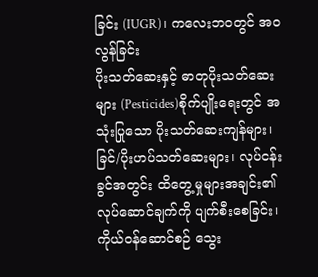ခြင်း (IUGR)၊ ကလေးဘဝတွင် အဝလွန်ခြင်း
ပိုးသတ်ဆေးနှင့် ဓာတုပိုးသတ်ဆေးများ (Pesticides)စိုက်ပျိုးရေးတွင် အသုံးပြုသော ပိုးသတ်ဆေးကျန်များ၊ ခြင်/ပိုးဟပ်သတ်ဆေးများ၊ လုပ်ငန်းခွင်အတွင်း ထိတွေ့မှုများအချင်း၏ လုပ်ဆောင်ချက်ကို ပျက်စီးစေခြင်း၊ ကိုယ်ဝန်ဆောင်စဉ် သွေး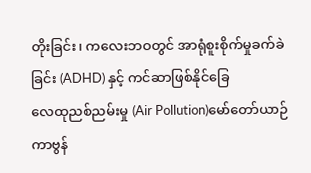တိုးခြင်း၊ ကလေးဘဝတွင် အာရုံစူးစိုက်မှုခက်ခဲခြင်း (ADHD) နှင့် ကင်ဆာဖြစ်နိုင်ခြေ
လေထုညစ်ညမ်းမှု (Air Pollution)မော်တော်ယာဉ် ကာဗွန်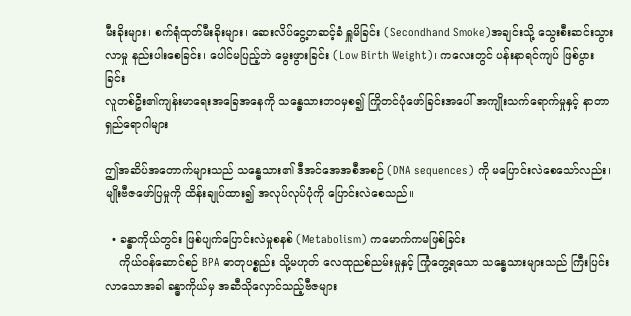မီးခိုးများ၊ စက်ရုံထုတ်မီးခိုးများ၊ ဆေးလိပ်ငွေ့တဆင့်ခံ ရှူမိခြင်း (Secondhand Smoke)အချင်းသို့ သွေးစီးဆင်းသွားလာမှု နည်းပါးစေခြင်း၊ ပေါင်မပြည့်ဘဲ မွေးဖွားခြင်း (Low Birth Weight)၊ ကလေးတွင် ပန်းနာရင်ကျပ် ဖြစ်ပွားခြင်း
လူတစ်ဦး၏ကျန်းမာရေးအခြေအနေကို သန္ဓေသားဘဝမှစ၍ ကြိုတင်ပုံဖော်ခြင်းအပေါ် အကျိုးသက်ရောက်မှုနှင့် နာတာရှည်ရောဂါများ

ဤအဆိပ်အတောက်များသည် သန္ဓေသား၏ ဒီအင်အေအစီအစဉ် (DNA sequences) ကို မပြောင်းလဲစေသော်လည်း၊ မျိုးဗီဇဖော်ပြမှုကို ထိန်းချုပ်ထား၍ အလုပ်လုပ်ပုံကို ပြောင်းလဲစေသည်။

  • ခန္ဓာကိုယ်တွင်း ဖြစ်ပျက်ပြောင်းလဲမှုစနစ် (Metabolism) ကမောက်ကမဖြစ်ခြင်း
    ကိုယ်ဝန်ဆောင်စဉ် BPA ဓာတုပစ္စည်း သို့မဟုတ် လေထုညစ်ညမ်းမှုနှင့် ကြုံတွေ့ရသော သန္ဓေသားများသည် ကြီးပြင်းလာသောအခါ ခန္ဓာကိုယ်မှ အဆီသိုလှောင်သည့်ဗီဇများ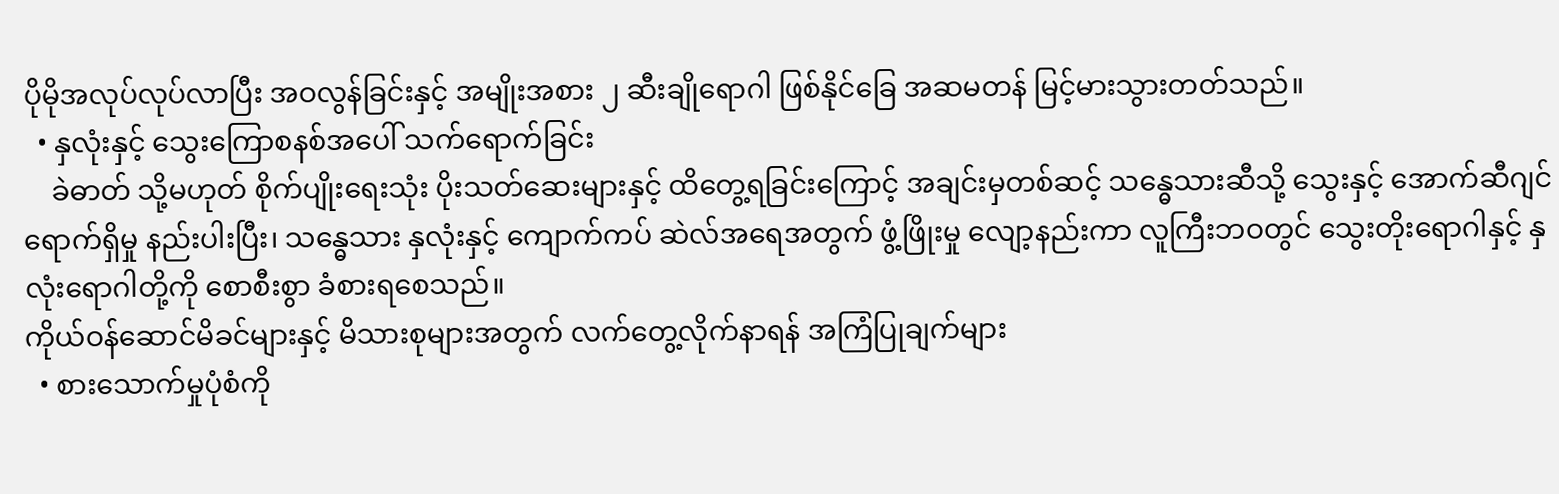ပိုမိုအလုပ်လုပ်လာပြီး အဝလွန်ခြင်းနှင့် အမျိုးအစား ၂ ဆီးချိုရောဂါ ဖြစ်နိုင်ခြေ အဆမတန် မြင့်မားသွားတတ်သည်။
  • နှလုံးနှင့် သွေးကြောစနစ်အပေါ် သက်ရောက်ခြင်း
    ခဲဓာတ် သို့မဟုတ် စိုက်ပျိုးရေးသုံး ပိုးသတ်ဆေးများနှင့် ထိတွေ့ရခြင်းကြောင့် အချင်းမှတစ်ဆင့် သန္ဓေသားဆီသို့ သွေးနှင့် အောက်ဆီဂျင်ရောက်ရှိမှု နည်းပါးပြီး၊ သန္ဓေသား နှလုံးနှင့် ကျောက်ကပ် ဆဲလ်အရေအတွက် ဖွံ့ဖြိုးမှု လျော့နည်းကာ လူကြီးဘဝတွင် သွေးတိုးရောဂါနှင့် နှလုံးရောဂါတို့ကို စောစီးစွာ ခံစားရစေသည်။
ကိုယ်ဝန်ဆောင်မိခင်များနှင့် မိသားစုများအတွက် လက်တွေ့လိုက်နာရန် အကြံပြုချက်များ
  • စားသောက်မှုပုံစံကို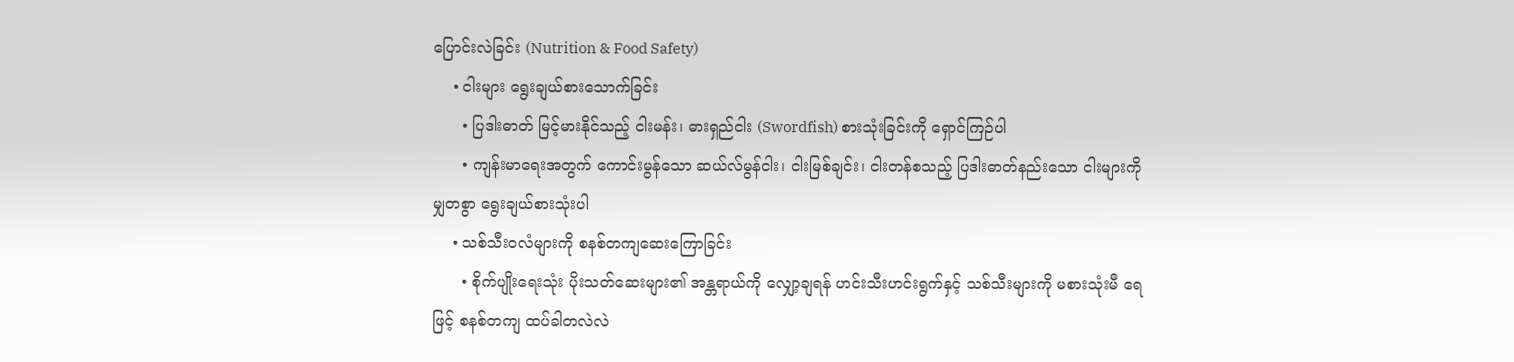ပြောင်းလဲခြင်း (Nutrition & Food Safety)
    • ငါးများ ရွေးချယ်စားသောက်ခြင်း
      • ပြဒါးဓာတ် မြင့်မားနိုင်သည့် ငါးမန်း၊ ဓားရှည်ငါး (Swordfish) စားသုံးခြင်းကို ရှောင်ကြဉ်ပါ
      • ကျန်းမာရေးအတွက် ကောင်းမွန်သော ဆယ်လ်မွန်ငါး၊ ငါးမြစ်ချင်း၊ ငါးတန်စသည့် ပြဒါးဓာတ်နည်းသော ငါးများကို မျှတစွာ ရွေးချယ်စားသုံးပါ
    • သစ်သီးဝလံများကို စနစ်တကျဆေးကြောခြင်း
      • စိုက်ပျိုးရေးသုံး ပိုးသတ်ဆေးများ၏ အန္တရာယ်ကို လျှော့ချရန် ဟင်းသီးဟင်းရွက်နှင့် သစ်သီးများကို မစားသုံးမီ ရေဖြင့် စနစ်တကျ ထပ်ခါတလဲလဲ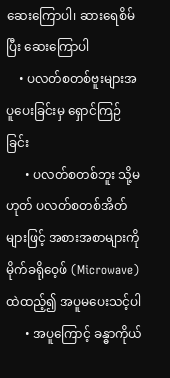ဆေးကြောပါ၊ ဆားရေစိမ်ပြီး ဆေးကြောပါ
    • ပလတ်စတစ်ဗူးများအပူပေးခြင်းမှ ရှောင်ကြဉ်ခြင်း
      • ပလတ်စတစ်ဘူး သို့မဟုတ် ပလတ်စတစ်အိတ်များဖြင့် အစားအစာများကို မိုက်ခရိုဝေ့ဖ် (Microwave) ထဲထည့်၍ အပူမပေးသင့်ပါ
      • အပူကြောင့် ခန္ဓာကိုယ်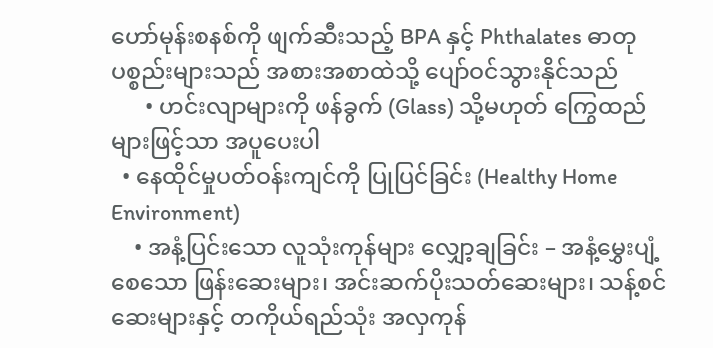ဟော်မုန်းစနစ်ကို ဖျက်ဆီးသည့် BPA နှင့် Phthalates ဓာတုပစ္စည်းများသည် အစားအစာထဲသို့ ပျော်ဝင်သွားနိုင်သည်
      • ဟင်းလျာများကို ဖန်ခွက် (Glass) သို့မဟုတ် ကြွေထည်များဖြင့်သာ အပူပေးပါ
  • နေထိုင်မှုပတ်ဝန်းကျင်ကို ပြုပြင်ခြင်း (Healthy Home Environment)
    • အနံ့ပြင်းသော လူသုံးကုန်များ လျှော့ချခြင်း – အနံ့မွှေးပျံ့စေသော ဖြန်းဆေးများ၊ အင်းဆက်ပိုးသတ်ဆေးများ၊ သန့်စင်ဆေးများနှင့် တကိုယ်ရည်သုံး အလှကုန်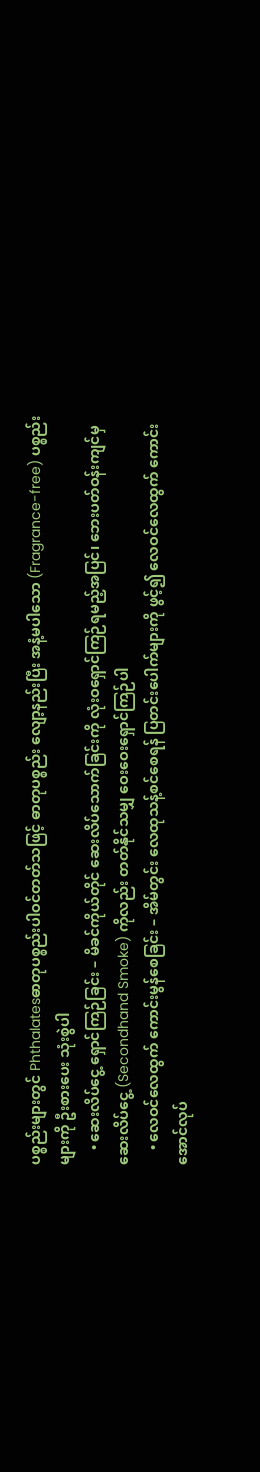ပစ္စည်းများတွင် Phthalatesဓာတုပစ္စည်းပါဝင်တတ်သဖြင့် ဓာတုပစ္စည်း လျော့နည်းပြီး အနံ့မပါသော (Fragrance-free) ပစ္စည်းများကို ဦးစားပေး သုံးစွဲပါ
    • ဆေးလိပ်ငွေ့ ရှောင်ကြဉ်ခြင်း – မိခင်ကိုယ်တိုင် ဆေးလိပ်သောက်ခြင်းကို လုံးဝရှောင်ကြဉ်ရမည့်အပြင်၊ ဘေးပတ်ဝန်းကျင်မှ ဆေးလိပ်ငွေ့ (Secondhand Smoke) ကိုလည်း တတ်နိုင်သမျှ ဝေးဝေးရှောင်ကြဉ်ပါ
    • လေဝင်လေထွက် ကောင်းမွန်စေခြင်း – အိမ်တွင်း လေထုသန့်စင်စေရန် ပြတင်းပေါက်များကို ဖွင့်၍ လေဝင်လေထွက် ကောင်းအောင်လုပ်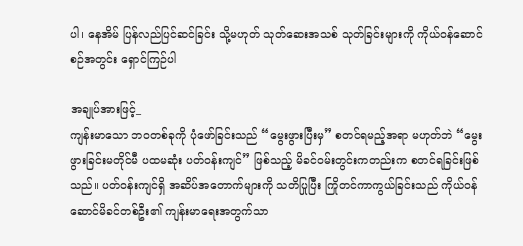ပါ၊ နေအိမ် ပြန်လည်ပြင်ဆင်ခြင်း သို့မဟုတ် သုတ်ဆေးအသစ် သုတ်ခြင်းများကို ကိုယ်ဝန်ဆောင်စဉ်အတွင်း ရှောင်ကြဉ်ပါ

အချုပ်အားဖြင့်_
ကျန်းမာသော ဘဝတစ်ခုကို ပုံဖော်ခြင်းသည် “မွေးဖွားပြီးမှ” စတင်ရမည့်အရာ မဟုတ်ဘဲ “မွေးဖွားခြင်းမတိုင်မီ ပထမဆုံး ပတ်ဝန်းကျင်” ဖြစ်သည့် မိခင်ဝမ်းတွင်းကတည်းက စတင်ရခြင်းဖြစ်သည်။ ပတ်ဝန်းကျင်ရှိ အဆိပ်အတောက်များကို သတိပြုပြီး ကြိုတင်ကာကွယ်ခြင်းသည် ကိုယ်ဝန်ဆောင်မိခင်တစ်ဦး၏ ကျန်းမာရေးအတွက်သာ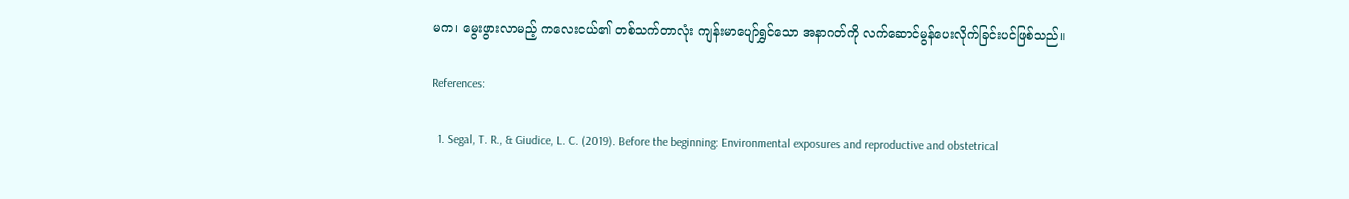မက၊ မွေးဖွားလာမည့် ကလေးငယ်၏ တစ်သက်တာလုံး ကျန်းမာပျော်ရွှင်သော အနာဂတ်ကို လက်ဆောင်မွန်ပေးလိုက်ခြင်းပင်ဖြစ်သည်။

References:

  1. Segal, T. R., & Giudice, L. C. (2019). Before the beginning: Environmental exposures and reproductive and obstetrical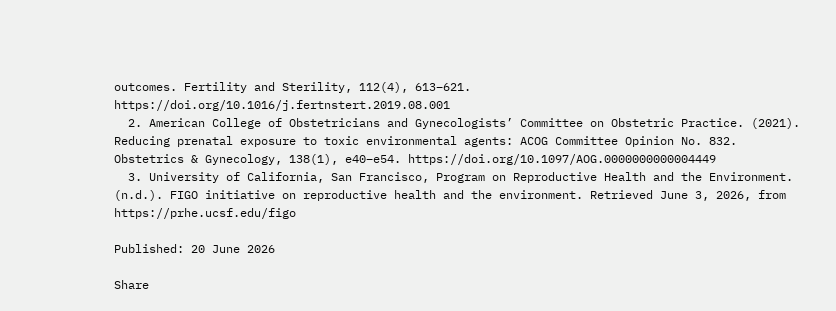outcomes. Fertility and Sterility, 112(4), 613–621. https://doi.org/10.1016/j.fertnstert.2019.08.001
  2. American College of Obstetricians and Gynecologists’ Committee on Obstetric Practice. (2021). Reducing prenatal exposure to toxic environmental agents: ACOG Committee Opinion No. 832. Obstetrics & Gynecology, 138(1), e40–e54. https://doi.org/10.1097/AOG.0000000000004449
  3. University of California, San Francisco, Program on Reproductive Health and the Environment. (n.d.). FIGO initiative on reproductive health and the environment. Retrieved June 3, 2026, from https://prhe.ucsf.edu/figo

Published: 20 June 2026

Share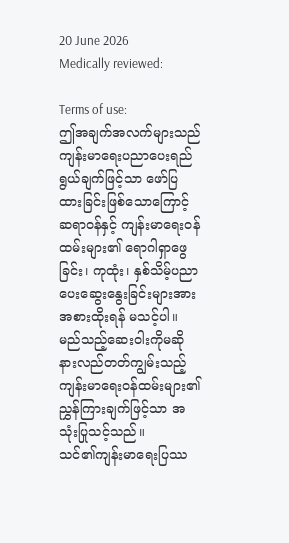20 June 2026
Medically reviewed:

Terms of use:
ဤအချက်အလက်များသည် ကျန်းမာရေးပညာပေးရည်ရွယ်ချက်ဖြင့်သာ ဖော်ပြထားခြင်းဖြစ်သောကြောင့် ဆရာဝန်နှင့် ကျန်းမာရေးဝန်ထမ်းများ၏ ရောဂါရှာဖွေခြင်း၊ ကုထုံး၊ နှစ်သိမ့်ပညာပေးဆွေးနွေးခြင်းများအား အစားထိုးရန် မသင့်ပါ။ မည်သည့်ဆေးဝါးကိုမဆို နားလည်တတ်ကျွမ်းသည့် ကျန်းမာရေးဝန်ထမ်းများ၏ ညွှန်ကြားချက်ဖြင့်သာ အသုံးပြုသင့်သည်။
သင်၏ကျန်းမာရေးပြဿ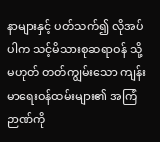နာများနှင့် ပတ်သက်၍ လိုအပ်ပါက သင့်မိသားစုဆရာဝန် သို့မဟုတ် တတ်ကျွမ်းသော ကျန်းမာရေးဝန်ထမ်းများ၏ အကြံဉာဏ်ကို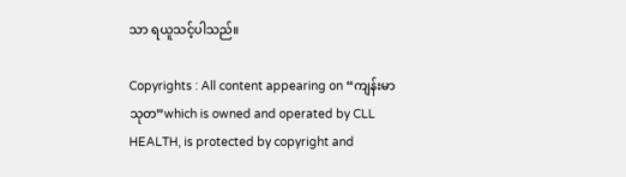သာ ရယူသင့်ပါသည်။

Copyrights : All content appearing on “ကျန်းမာသုတ”which is owned and operated by CLL HEALTH, is protected by copyright and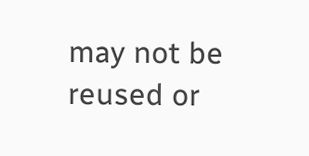may not be reused or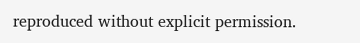reproduced without explicit permission.